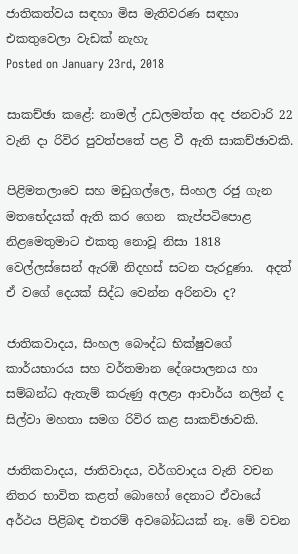ජාතිකත්වය සඳහා මිස මැතිවරණ සඳහා එකතුවෙලා වැඩක් නැහැ
Posted on January 23rd, 2018

සාකච්ඡා කළේ: නාමල් උඩලමත්ත අද ජනවාරි 22 වැනි දා රිවිර පුවත්පතේ පළ වී ඇති සාකච්ඡාවකි.

පිළිමතලාවෙ සහ මඩුගල්ලෙ, සිංහල රජු ගැන මතභේදයක් ඇති කර ගෙන  කැප්පටිපොළ නිළමෙතුමාට එකතු නොවූ නිසා 1818 වෙල්ලස්සෙන් ඇරඹි නිදහස් සටන පැරදුණා.  අදත් ඒ වගේ දෙයක් සිද්ධ වෙන්න අරිනවා ද?

ජාතිකවාදය, සිංහල බෞද්ධ භික්ෂුවගේ කාර්යභාරය සහ වර්තමාන දේශපාලනය හා සම්බන්ධ ඇතැම් කරුණු අලළා ආචාර්ය නලින් ද සිල්වා මහතා සමග රිවිර කළ සාකච්ඡාවකි.

ජාතිකවාදය, ජාතිවාදය, වර්ගවාදය වැනි වචන නිතර භාවිත කළත් බොහෝ දෙනාට ඒවායේ අර්ථය පිළිබඳ එතරම් අවබෝධයක් නෑ. මේ වචන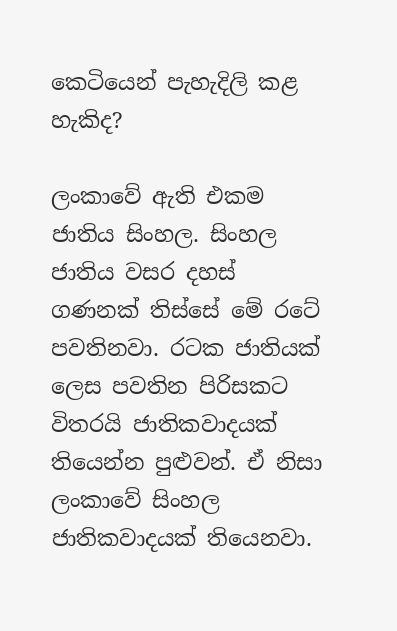කෙටියෙන් පැහැදිලි කළ හැකිද?

ලංකාවේ ඇති එකම ජාතිය සිංහල. සිංහල ජාතිය වසර දහස් ගණනක් තිස්සේ මේ රටේ පවතිනවා. රටක ජාතියක් ලෙස පවතින පිරිසකට විතරයි ජාතිකවාදයක් තියෙන්න පුළුවන්. ඒ නිසා ලංකාවේ සිංහල ජාතිකවාදයක් තියෙනවා.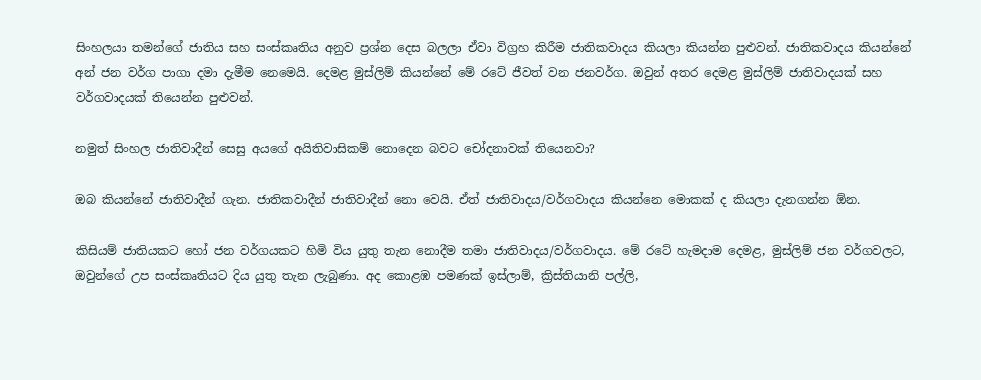සිංහලයා තමන්ගේ ජාතිය සහ සංස්කෘතිය අනුව ප්‍රශ්න දෙස බලලා ඒවා විග්‍රහ කිරීම ජාතිකවාදය කියලා කියන්න පුළුවන්. ජාතිකවාදය කියන්නේ අන් ජන වර්ග පාගා දමා දැමීම නෙමෙයි. දෙමළ මුස්ලිම් කියන්නේ මේ රටේ ජීවත් වන ජනවර්ග. ඔවුන් අතර දෙමළ මුස්ලිම් ජාතිවාදයක් සහ වර්ගවාදයක් තියෙන්න පුළුවන්.

නමුත් සිංහල ජාතිවාදීන් සෙසු අයගේ අයිතිවාසිකම් නොදෙන බවට චෝදනාවක් තියෙනවා?

ඔබ කියන්නේ ජාතිවාදීන් ගැන. ජාතිකවාදීන් ජාතිවාදීන් නො වෙයි. ඒත් ජාතිවාදය/වර්ගවාදය කියන්නෙ මොකක් ද කියලා දැනගන්න ඕන.

කිසියම් ජාතියකට හෝ ජන වර්ගයකට හිමි විය යුතු තැන නොදීම තමා ජාතිවාදය/වර්ගවාදය. මේ රටේ හැමදාම දෙමළ, මුස්ලිම් ජන වර්ගවලට, ඔවුන්ගේ උප සංස්කෘතියට දිය යුතු තැන ලැබුණා. අද කොළඹ පමණක් ඉස්ලාම්, ක්‍රිස්තියානි පල්ලි,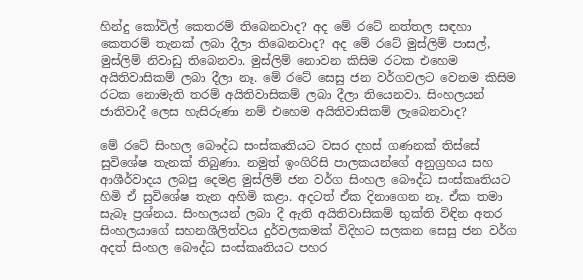හින්දු කෝවිල් කෙතරම් තිබෙනවාද? අද මේ රටේ නත්තල සඳහා කෙතරම් තැනක් ලබා දීලා තිබෙනවාද? අද මේ රටේ මුස්ලිම් පාසල්, මුස්ලිම් නිවාඩු තිබෙනවා. මුස්ලිම් නොවන කිසිම රටක එහෙම අයිතිවාසිකම් ලබා දීලා නෑ. මේ රටේ සෙසු ජන වර්ගවලට වෙනම කිසිම රටක නොමැති තරම් අයිතිවාසිකම් ලබා දීලා තියෙනවා. සිංහලයන් ජාතිවාදී ලෙස හැසිරුණා නම් එහෙම අයිතිවාසිකම් ලැබෙනවාද?

මේ රටේ සිංහල බෞද්ධ සංස්කෘතියට වසර දහස් ගණනක් තිස්සේ සුවිශේෂ තැනක් තිබුණා. නමුත් ඉංගිරිසි පාලකයන්ගේ අනුග්‍රහය සහ ආශීර්වාදය ලබපු දෙමළ මුස්ලිම් ජන වර්ග සිංහල බෞද්ධ සංස්කෘතියට හිමි ඒ සුවිශේෂ තැන අහිමි කළා. අදටත් ඒක දිනාගෙන නෑ. ඒක තමා සැබෑ ප්‍රශ්නය. සිංහලයන් ලබා දී ඇති අයිතිවාසිකම් භුක්ති විඳින අතර සිංහලයාගේ සහනශීලිත්වය දුර්වලකමක් විදිහට සලකන සෙසු ජන වර්ග අදත් සිංහල බෞද්ධ සංස්කෘතියට පහර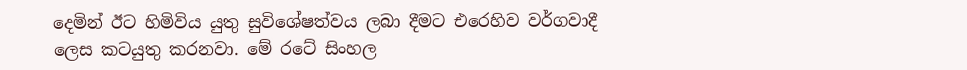දෙමින් ඊට හිමිවිය යුතු සුවිශේෂත්වය ලබා දීමට එරෙහිව වර්ගවාදී ලෙස කටයුතු කරනවා. මේ රටේ සිංහල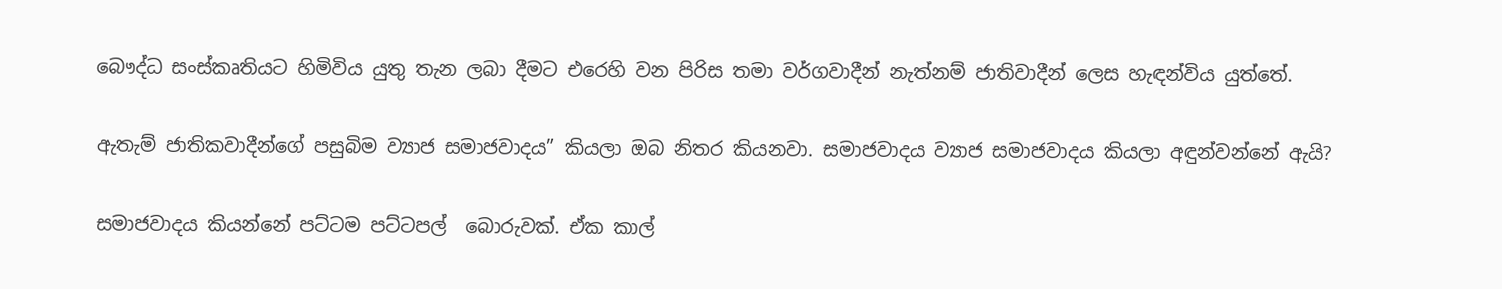බෞද්ධ සංස්කෘතියට හිමිවිය යුතු තැන ලබා දීමට එරෙහි වන පිරිස තමා වර්ගවාදීන් නැත්නම් ජාතිවාදීන් ලෙස හැඳන්විය යුත්තේ.

ඇතැම් ජාතිකවාදීන්ගේ පසුබිම ව්‍යාජ සමාජවාදය” කියලා ඔබ නිතර කියනවා. සමාජවාදය ව්‍යාජ සමාජවාදය කියලා අඳුන්වන්නේ ඇයි?

සමාජවාදය කියන්නේ පට්ටම පට්ටපල්  බොරුවක්. ඒක කාල්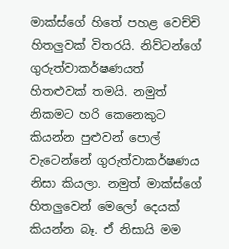මාක්ස්ගේ හිතේ පහළ වෙච්චි හිතලුවක් විතරයි. නිව්ටන්ගේ ගුරුත්වාකර්ෂණයත් හිතළුවක් තමයි. නමුත් නිකමට හරි කෙනෙකුට කියන්න පුළුවන් පොල් වැටෙන්නේ ගුරුත්වාකර්ෂණය නිසා කියලා. නමුත් මාක්ස්ගේ හිතලුවෙන් මෙලෝ දෙයක් කියන්න බෑ. ඒ නිසායි මම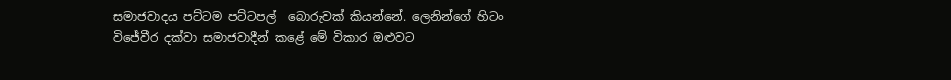සමාජවාදය පට්ටම පට්ටපල්  බොරුවක් කියන්නේ. ලෙනින්ගේ හිටං විජේවීර දක්වා සමාජවාදීන් කළේ මේ විකාර ඔළුවට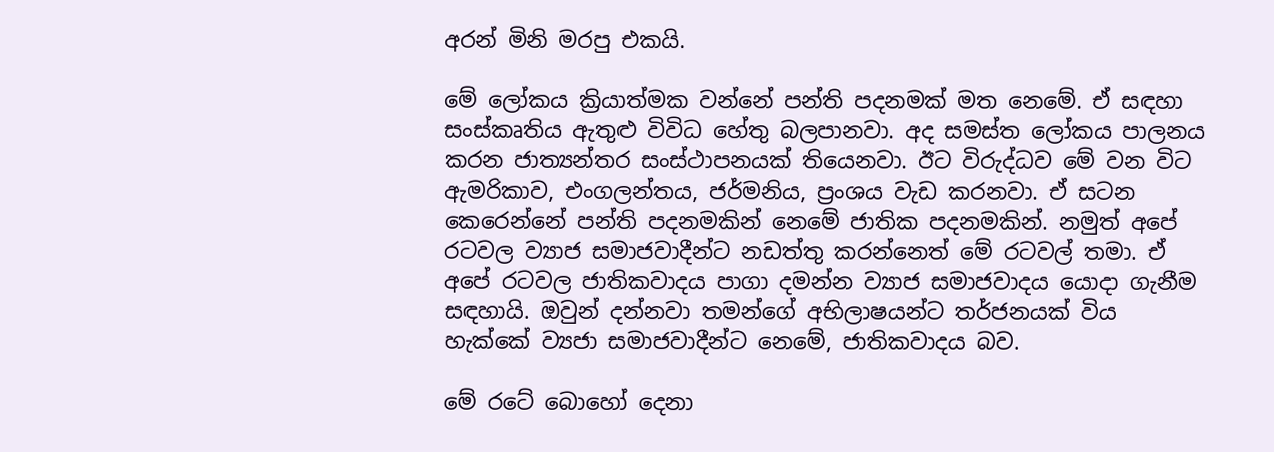අරන් මිනි මරපු එකයි.

මේ ලෝකය ක්‍රියාත්මක වන්නේ පන්ති පදනමක් මත නෙමේ. ඒ සඳහා සංස්කෘතිය ඇතුළු විවිධ හේතු බලපානවා. අද සමස්ත ලෝකය පාලනය කරන ජාත්‍යන්තර සංස්ථාපනයක් තියෙනවා. ඊට විරුද්ධව මේ වන විට ඇමරිකාව, එංගලන්තය, ජර්මනිය, ප්‍රංශය වැඩ කරනවා. ඒ සටන කෙරෙන්නේ පන්ති පදනමකින් නෙමේ ජාතික පදනමකින්. නමුත් අපේ රටවල ව්‍යාජ සමාජවාදීන්ට නඩත්තු කරන්නෙත් මේ රටවල් තමා. ඒ අපේ රටවල ජාතිකවාදය පාගා දමන්න ව්‍යාජ සමාජවාදය යොදා ගැනීම සඳහායි. ඔවුන් දන්නවා තමන්ගේ අභිලාෂයන්ට තර්ජනයක් විය හැක්කේ ව්‍යජා සමාජවාදීන්ට නෙමේ, ජාතිකවාදය බව.

මේ රටේ බොහෝ දෙනා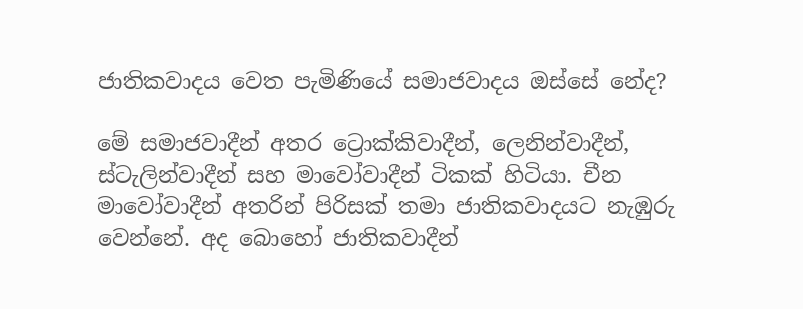ජාතිකවාදය වෙත පැමිණියේ සමාජවාදය ඔස්සේ නේද?

මේ සමාජවාදීන් අතර ට්‍රොක්කිවාදීන්, ලෙනින්වාදීන්, ස්ටැලින්වාදීන් සහ මාවෝවාදීන් ටිකක් හිටියා. චීන මාවෝවාදීන් අතරින් පිරිසක් තමා ජාතිකවාදයට නැඹුරු වෙන්නේ. අද බොහෝ ජාතිකවාදීන්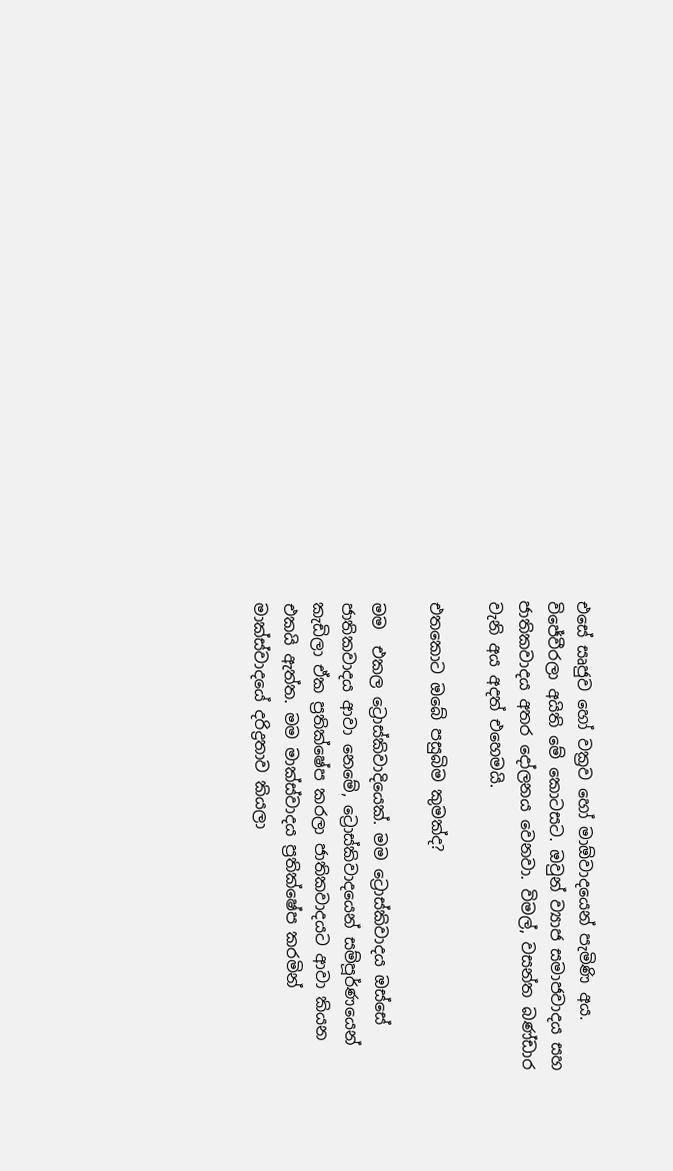එසේ සෘජුව හෝ වක්‍රව හෝ මාඕවාදයෙන් පැමිණි අය. විජේවීරලා අයිති මේ කොටසට. ඔවුන් ව්‍යාජ සමාජවාදය සහ ජාතිකවාදය අතර දෝලනය වෙනවා. විමල්, වසන්ත බණ්ඩාර වැනි අය අදත් එහෙමයි.

එතකොට ඔබේ පසුබිම කුමක්ද?

මම  එකල ට්‍රොස්කිවාදියෙක්. මම ට්‍රොස්කිවාදය ඔස්සේ ජාතිකවාදය ආවා නෙමේ, ට්‍රොස්කිවාදයෙන් සම්පූර්ණයෙන් කැඩිලා ඒක ප්‍රතික්ෂේප කරලා ජාතිකවාදයට ආවා කියන එකයි ඇත්ත. මම මාක්ස්වාදය ප්‍රතික්ෂේප කරමින් මාක්ස්වාදයේ දරිද්‍රතාව කියලා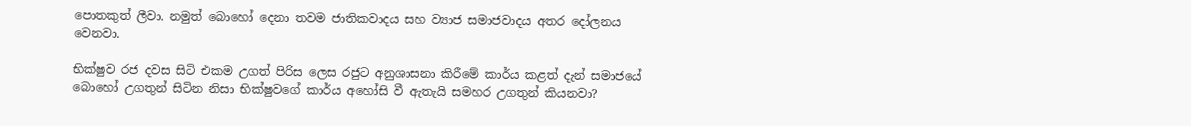පොතකුත් ලීවා. නමුත් බොහෝ දෙනා තවම ජාතිකවාදය සහ ව්‍යාජ සමාජවාදය අතර දෝලනය වෙනවා.

භික්ෂුව රජ දවස සිටි එකම උගත් පිරිස ලෙස රජුට අනුශාසනා කිරීමේ කාර්ය කළත් දැන් සමාජයේ බොහෝ උගතුන් සිටින නිසා භික්ෂුවගේ කාර්ය අහෝසි වී ඇතැයි සමහර උගතුන් කියනවා?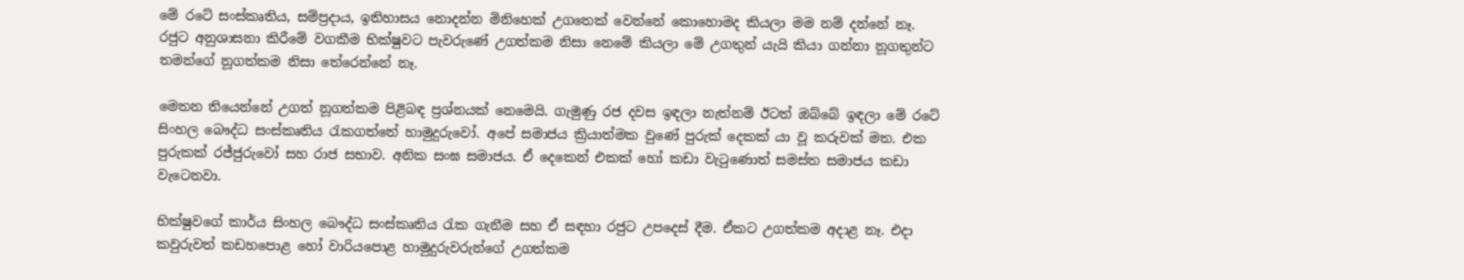මේ රටේ සංස්කෘතිය, සම්ප්‍රදාය, ඉතිහාසය නොදන්න මිනිහෙක් උගතෙක් වෙන්නේ කොහොමද කියලා මම නම් දන්නේ නෑ. රජුට අනුශාසනා කිරීමේ වගකීම භික්ෂුවට පැවරුණේ උගත්කම නිසා නෙමේ කියලා මේ උගතුන් යැයි කියා ගන්නා නූගතුන්ට තමන්ගේ නූගත්කම නිසා තේරෙන්නේ නෑ.

මෙතන තියෙන්නේ උගත් නූගත්කම පිළිබඳ ප්‍රශ්නයක් නෙමෙයි. ගැමුණු රජ දවස ඉඳලා නැත්නම් ඊටත් ඔබ්බේ ඉඳලා මේ රටේ සිංහල බෞද්ධ සංස්කෘතිය රැකගත්තේ හාමුදුරුවෝ. අපේ සමාජය ක්‍රියාත්මක වුණේ පුරුක් දෙකක් යා වූ කරුවක් මත. එක පුරුකක් රජ්ජුරුවෝ සහ රාජ සභාව. අනික සංඝ සමාජය. ඒ දෙකෙන් එකක් හෝ කඩා වැටුණොත් සමස්ත සමාජය කඩා වැටෙනවා.

භික්ෂුවගේ කාර්ය සිංහල බෞද්ධ සංස්කෘතිය රැක ගැනීම සහ ඒ සඳහා රජුට උපදෙස් දීම. ඒකට උගත්කම අදාළ නෑ. එදා කවුරුවත් කඩහපොළ හෝ වාරියපොළ හාමුදුරුවරුන්ගේ උගත්කම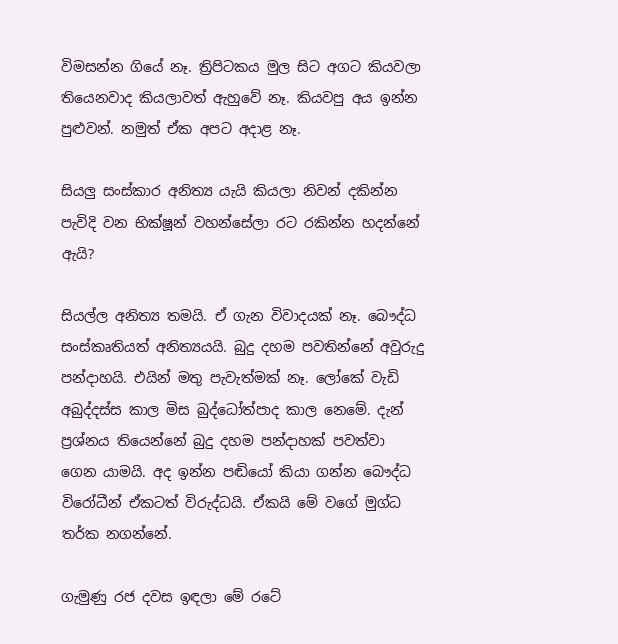විමසන්න ගියේ නෑ. ත්‍රිපිටකය මුල සිට අගට කියවලා තියෙනවාද කියලාවත් ඇහුවේ නෑ. කියවපු අය ඉන්න පුළුවන්. නමුත් ඒක අපට අදාළ නෑ.

සියලු සංස්කාර අනිත්‍ය යැයි කියලා නිවන් දකින්න පැවිදි වන භික්ෂූන් වහන්සේලා රට රකින්න හදන්නේ ඇයි?

සියල්ල අනිත්‍ය තමයි. ඒ ගැන විවාදයක් නෑ. බෞද්ධ සංස්කෘතියත් අනිත්‍යයයි. බුදු දහම පවතින්නේ අවුරුදු පන්දාහයි. එයින් මතු පැවැත්මක් නෑ. ලෝකේ වැඩි අබුද්දස්ස කාල මිස බුද්ධෝත්පාද කාල නෙමේ. දැන් ප්‍රශ්නය තියෙන්නේ බුදු දහම පන්දාහක් පවත්වා ගෙන යාමයි. අද ඉන්න පඬියෝ කියා ගන්න බෞද්ධ විරෝධීන් ඒකටත් විරුද්ධයි. ඒකයි මේ වගේ මුග්ධ තර්ක නගන්නේ.

ගැමුණු රජ දවස ඉඳලා මේ රටේ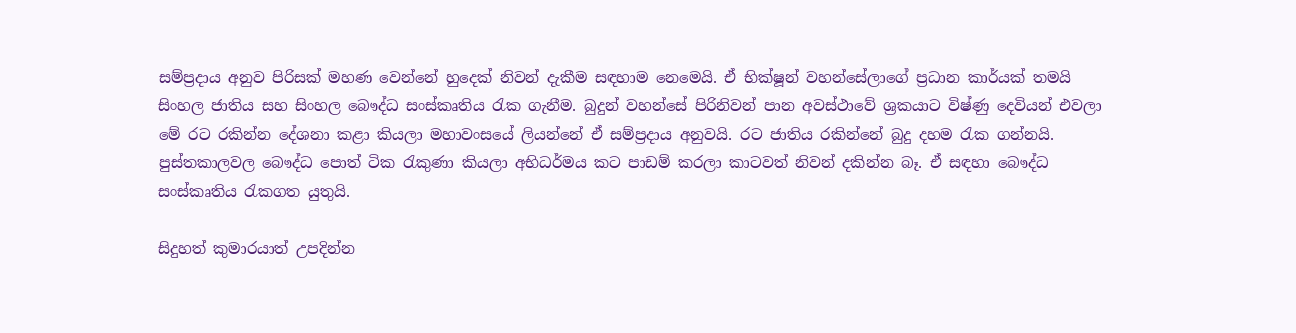සම්ප්‍රදාය අනුව පිරිසක් මහණ වෙන්නේ හුදෙක් නිවන් දැකීම සඳහාම නෙමෙයි. ඒ භික්ෂූන් වහන්සේලාගේ ප්‍රධාන කාර්යක් තමයි සිංහල ජාතිය සහ සිංහල බෞද්ධ සංස්කෘතිය රැක ගැනීම. බුදුන් වහන්සේ පිරිනිවන් පාන අවස්ථාවේ ශ්‍රකයාට විෂ්ණු දෙවියන් එවලා මේ රට රකින්න දේශනා කළා කියලා මහාවංසයේ ලියන්නේ ඒ සම්ප්‍රදාය අනුවයි. රට ජාතිය රකින්නේ බුදු දහම රැක ගන්නයි. පුස්තකාලවල බෞද්ධ පොත් ටික රැකුණා කියලා අභිධර්මය කට පාඩම් කරලා කාටවත් නිවන් දකින්න බෑ. ඒ සඳහා බෞද්ධ සංස්කෘතිය රැකගත යුතුයි.

සිදුහත් කුමාරයාත් උපදින්න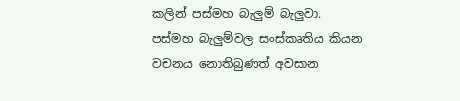කලින් පස්මහ බැලුම් බැලුවා. පස්මහ බැලුම්වල සංස්කෘතිය කියන වචනය නොතිබුණත් අවසාන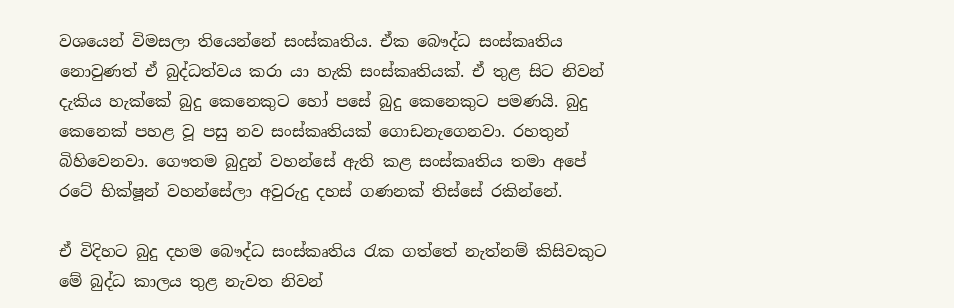වශයෙන් විමසලා තියෙන්නේ සංස්කෘතිය. ඒක බෞද්ධ සංස්කෘතිය නොවුණත් ඒ බුද්ධත්වය කරා යා හැකි සංස්කෘතියක්. ඒ තුළ සිට නිවන් දැකිය හැක්කේ බුදු කෙනෙකුට හෝ පසේ බුදු කෙනෙකුට පමණයි. බුදු කෙනෙක් පහළ වූ පසු නව සංස්කෘතියක් ගොඩනැගෙනවා. රහතුන් බිහිවෙනවා. ගෞතම බුදුන් වහන්සේ ඇති කළ සංස්කෘතිය තමා අපේ රටේ භික්ෂූන් වහන්සේලා අවුරුදු දහස් ගණනක් තිස්සේ රකින්නේ.

ඒ විදිහට බුදු දහම බෞද්ධ සංස්කෘතිය රැක ගත්තේ නැත්නම් කිසිවකුට මේ බුද්ධ කාලය තුළ නැවත නිවන්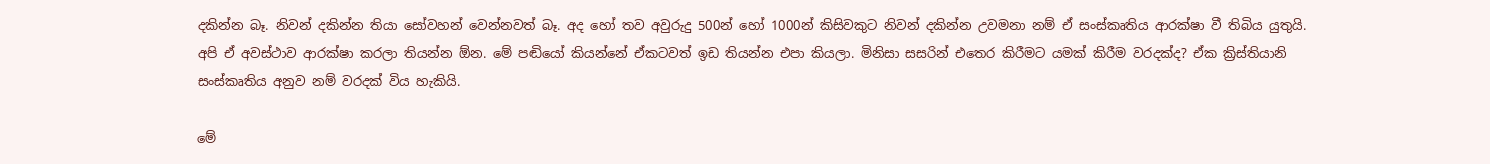දකින්න බෑ. නිවන් දකින්න තියා සෝවහන් වෙන්නවත් බෑ. අද හෝ තව අවුරුදු 500න් හෝ 1000න් කිසිවකුට නිවන් දකින්න උවමනා නම් ඒ සංස්කෘතිය ආරක්ෂා වී තිබිය යුතුයි. අපි ඒ අවස්ථාව ආරක්ෂා කරලා තියන්න ඕන. මේ පඬියෝ කියන්නේ ඒකටවත් ඉඩ තියන්න එපා කියලා. මිනිසා සසරින් එතෙර කිරීමට යමක් කිරීම වරදක්ද? ඒක ක්‍රිස්තියානි සංස්කෘතිය අනුව නම් වරදක් විය හැකියි.

මේ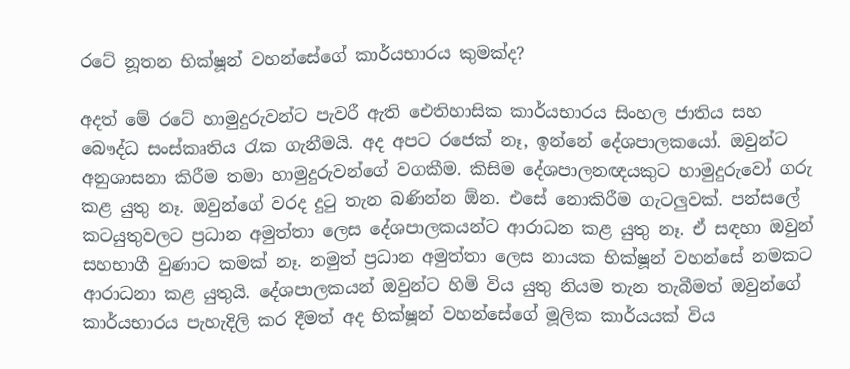රටේ නූතන භික්ෂූන් වහන්සේගේ කාර්යභාරය කුමක්ද?

අදත් මේ රටේ හාමුදුරුවන්ට පැවරී ඇති ඓතිහාසික කාර්යභාරය සිංහල ජාතිය සහ බෞද්ධ සංස්කෘතිය රැක ගැනීමයි. අද අපට රජෙක් නෑ, ඉන්නේ දේශපාලකයෝ. ඔවුන්ට අනුශාසනා කිරීම තමා හාමුදුරුවන්ගේ වගකීම. කිසිම දේශපාලනඥයකුට හාමුදුරුවෝ ගරු කළ යුතු නෑ. ඔවුන්ගේ වරද දුටු තැන බණින්න ඕන. එසේ නොකිරීම ගැටලුවක්. පන්සලේ කටයුතුවලට ප්‍රධාන අමුත්තා ලෙස දේශපාලකයන්ට ආරාධන කළ යුතු නෑ. ඒ සඳහා ඔවුන් සහභාගී වුණාට කමක් නෑ. නමුත් ප්‍රධාන අමුත්තා ලෙස නායක භික්ෂූන් වහන්සේ නමකට ආරාධනා කළ යුතුයි. දේශපාලකයන් ඔවුන්ට හිමි විය යුතු නියම තැන තැබීමත් ඔවුන්ගේ කාර්යභාරය පැහැදිලි කර දීමත් අද භික්ෂූන් වහන්සේගේ මූලික කාර්යයක් විය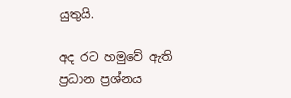යුතුයි.

අද රට හමුවේ ඇති ප්‍රධාන ප්‍රශ්නය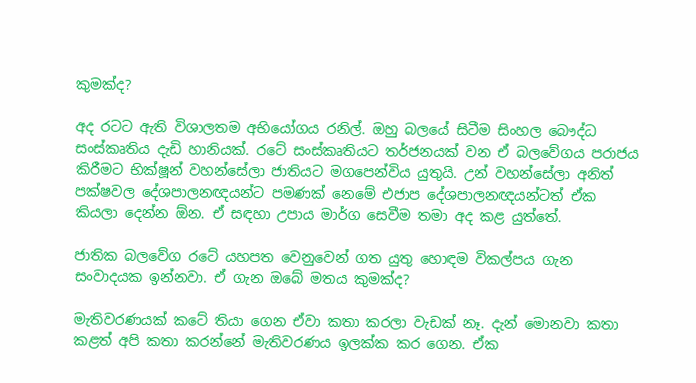කුමක්ද?

අද රටට ඇති විශාලතම අභියෝගය රනිල්. ඔහු බලයේ සිටීම සිංහල බෞද්ධ සංස්කෘතිය දැඩි හානියක්. රටේ සංස්කෘතියට තර්ජනයක් වන ඒ බලවේගය පරාජය කිරීමට භික්ෂූන් වහන්සේලා ජාතියට මගපෙන්විය යුතුයි. උන් වහන්සේලා අනිත් පක්ෂවල දේශපාලනඥයන්ට පමණක් නෙමේ එජාප දේශපාලනඥයන්ටත් ඒක කියලා දෙන්න ඕන. ඒ සඳහා උපාය මාර්ග සෙවීම තමා අද කළ යුත්තේ.

ජාතික බලවේග රටේ යහපත වෙනුවෙන් ගත යුතු හොඳම විකල්පය ගැන සංවාදයක ඉන්නවා. ඒ ගැන ඔබේ මතය කුමක්ද?

මැතිවරණයක් කටේ තියා ගෙන ඒවා කතා කරලා වැඩක් නෑ. දැන් මොනවා කතා කළත් අපි කතා කරන්නේ මැතිවරණය ඉලක්ක කර ගෙන. ඒක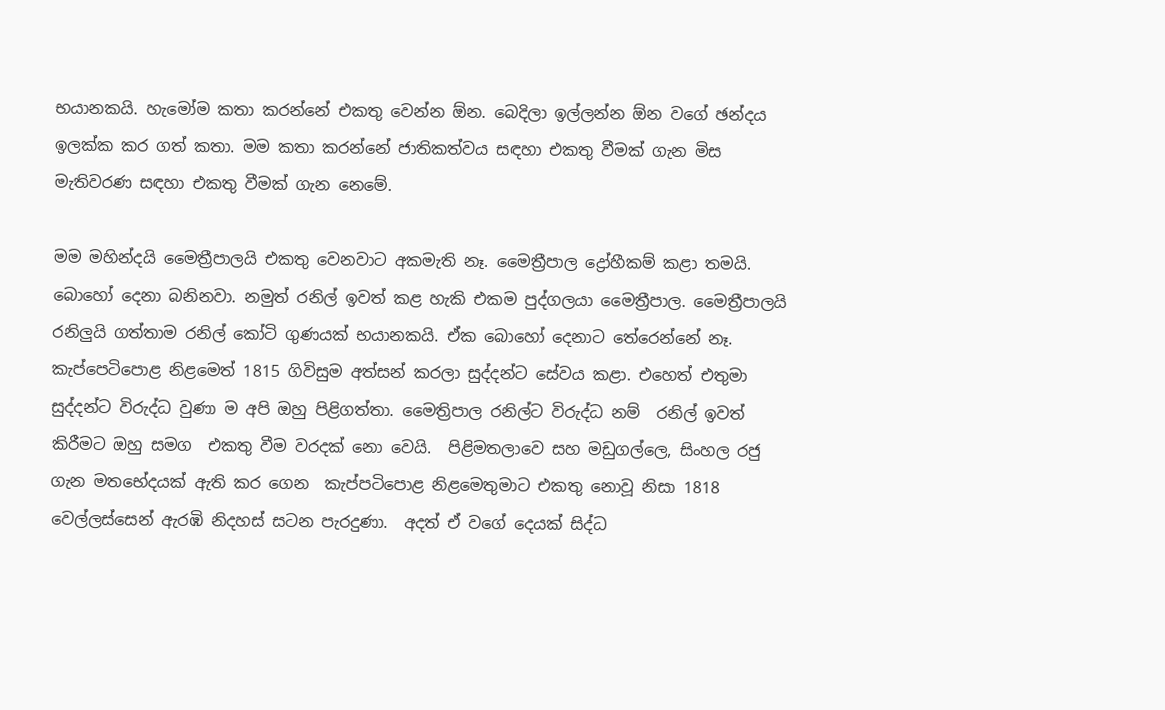භයානකයි. හැමෝම කතා කරන්නේ එකතු වෙන්න ඕන. බෙදිලා ඉල්ලන්න ඕන වගේ ඡන්දය ඉලක්ක කර ගත් කතා. මම කතා කරන්නේ ජාතිකත්වය සඳහා එකතු වීමක් ගැන මිස මැතිවරණ සඳහා එකතු වීමක් ගැන නෙමේ.

මම මහින්දයි මෛත්‍රීපාලයි එකතු වෙනවාට අකමැති නෑ. මෛත්‍රීපාල ද්‍රෝහීකම් කළා තමයි. බොහෝ දෙනා බනිනවා. නමුත් රනිල් ඉවත් කළ හැකි එකම පුද්ගලයා මෛත්‍රීපාල. මෛත්‍රීපාලයි රනිලුයි ගත්තාම රනිල් කෝටි ගුණයක් භයානකයි. ඒක බොහෝ දෙනාට තේරෙන්නේ නෑ. කැප්පෙටිපොළ නිළමෙත් 1815 ගිවිසුම අත්සන් කරලා සුද්දන්ට සේවය කළා. එහෙත් එතුමා සුද්දන්ට විරුද්ධ වුණා ම අපි ඔහු පිළිගත්තා. මෛත්‍රිපාල රනිල්ට විරුද්ධ නම්  රනිල් ඉවත් කිරීමට ඔහු සමග  එකතු වීම වරදක් නො වෙයි.  පිළිමතලාවෙ සහ මඩුගල්ලෙ, සිංහල රජු ගැන මතභේදයක් ඇති කර ගෙන  කැප්පටිපොළ නිළමෙතුමාට එකතු නොවූ නිසා 1818 වෙල්ලස්සෙන් ඇරඹි නිදහස් සටන පැරදුණා.  අදත් ඒ වගේ දෙයක් සිද්ධ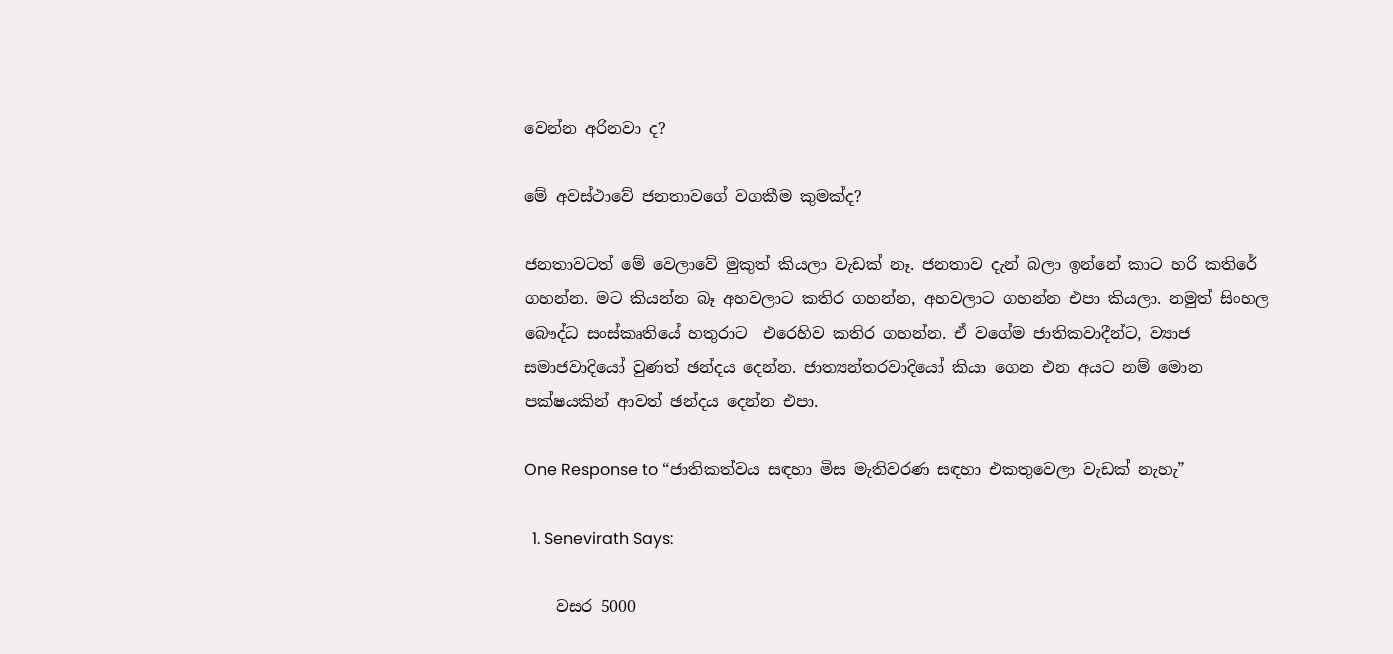වෙන්න අරිනවා ද?

මේ අවස්ථාවේ ජනතාවගේ වගකීම කුමක්ද?

ජනතාවටත් මේ වෙලාවේ මුකුත් කියලා වැඩක් නෑ. ජනතාව දැන් බලා ඉන්නේ කාට හරි කතිරේ ගහන්න. මට කියන්න බෑ අහවලාට කතිර ගහන්න, අහවලාට ගහන්න එපා කියලා. නමුත් සිංහල බෞද්ධ සංස්කෘතියේ හතුරාට  එරෙහිව කතිර ගහන්න. ඒ වගේම ජාතිකවාදීන්ට, ව්‍යාජ සමාජවාදියෝ වුණත් ඡන්දය දෙන්න. ජාත්‍යන්තරවාදියෝ කියා ගෙන එන අයට නම් මොන පක්ෂයකින් ආවත් ඡන්දය දෙන්න එපා.

One Response to “ජාතිකත්වය සඳහා මිස මැතිවරණ සඳහා එකතුවෙලා වැඩක් නැහැ”

  1. Senevirath Says:

    වසර 5000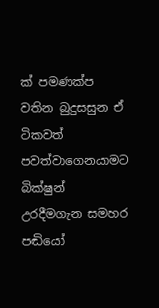ක් පමණක්ප වතින බුදුසසුන ඒ ටිකවත් පවත්වාගෙනයාමට බික්ෂුන් උරදීමගැන සමහර පඬියෝ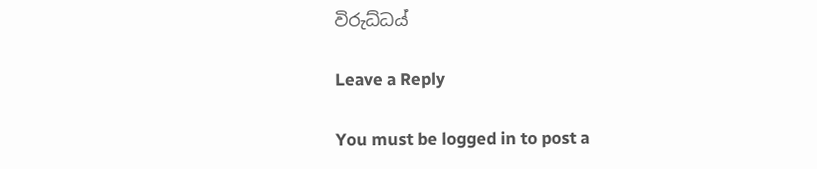විරුධ්ධය්

Leave a Reply

You must be logged in to post a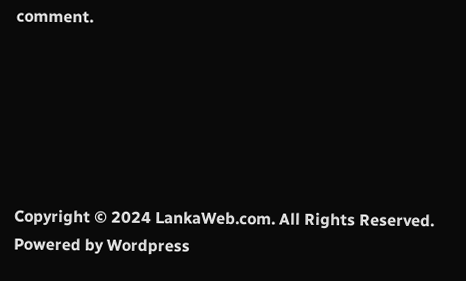comment.






Copyright © 2024 LankaWeb.com. All Rights Reserved. Powered by Wordpress